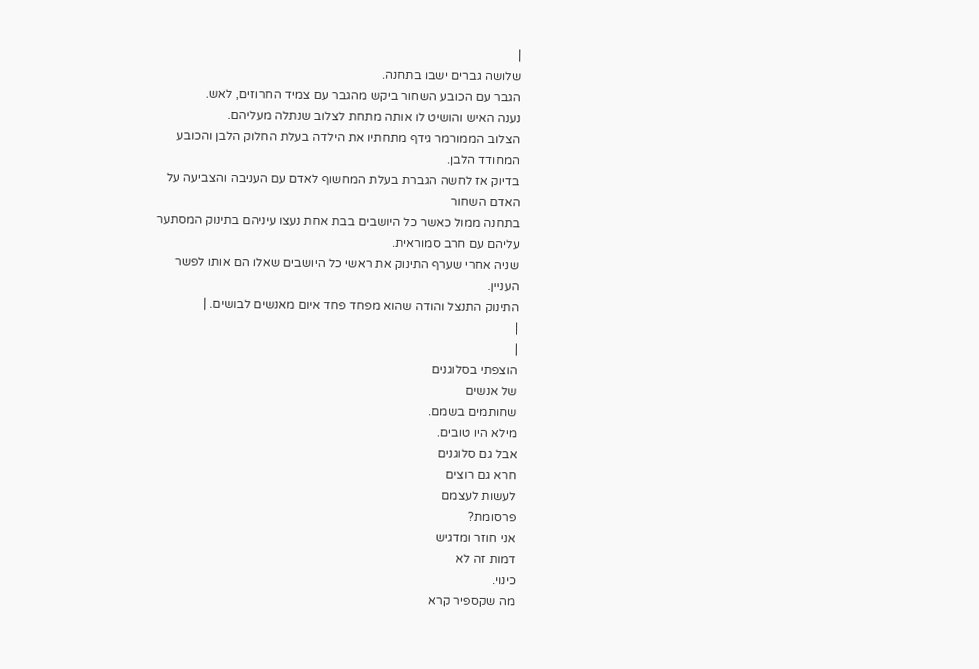|
שלושה גברים ישבו בתחנה.
הגבר עם הכובע השחור ביקש מהגבר עם צמיד החרוזים, לאש.
נענה האיש והושיט לו אותה מתחת לצלוב שנתלה מעליהם.
הצלוב הממורמר גידף מתחתיו את הילדה בעלת החלוק הלבן והכובע
המחודד הלבן.
בדיוק אז לחשה הגברת בעלת המחשוף לאדם עם העניבה והצביעה על
האדם השחור
בתחנה ממול כאשר כל היושבים בבת אחת נעצו עיניהם בתינוק המסתער
עליהם עם חרב סמוראית.
שניה אחרי שערף התינוק את ראשי כל היושבים שאלו הם אותו לפשר
העניין.
התינוק התנצל והודה שהוא מפחד פחד איום מאנשים לבושים. |
|
|
הוצפתי בסלוגנים
של אנשים
שחותמים בשמם.
מילא היו טובים.
אבל גם סלוגנים
חרא גם רוצים
לעשות לעצמם
פרסומת?
אני חוזר ומדגיש
דמות זה לא
כינוי.
מה שקספיר קרא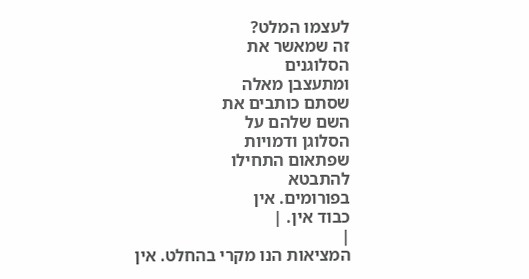לעצמו המלט?
זה שמאשר את
הסלוגנים
ומתעצבן מאלה
שסתם כותבים את
השם שלהם על
הסלוגן ודמויות
שפתאום התחילו
להתבטא
בפורומים. אין
כבוד אין. |
|
המציאות הנו מקרי בהחלט. אין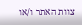צוות האתר ו/או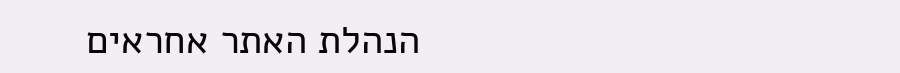הנהלת האתר אחראים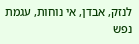לנזק, אבדן, אי נוחות, עגמת
נפש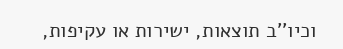וכיו''ב תוצאות, ישירות או עקיפות,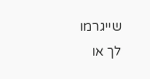שייגרמו
לך או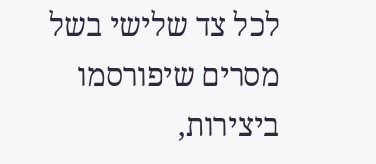לכל צד שלישי בשל מסרים שיפורסמו
ביצירות,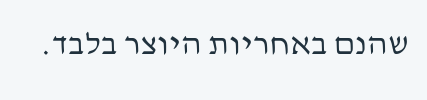שהנם באחריות היוצר בלבד.